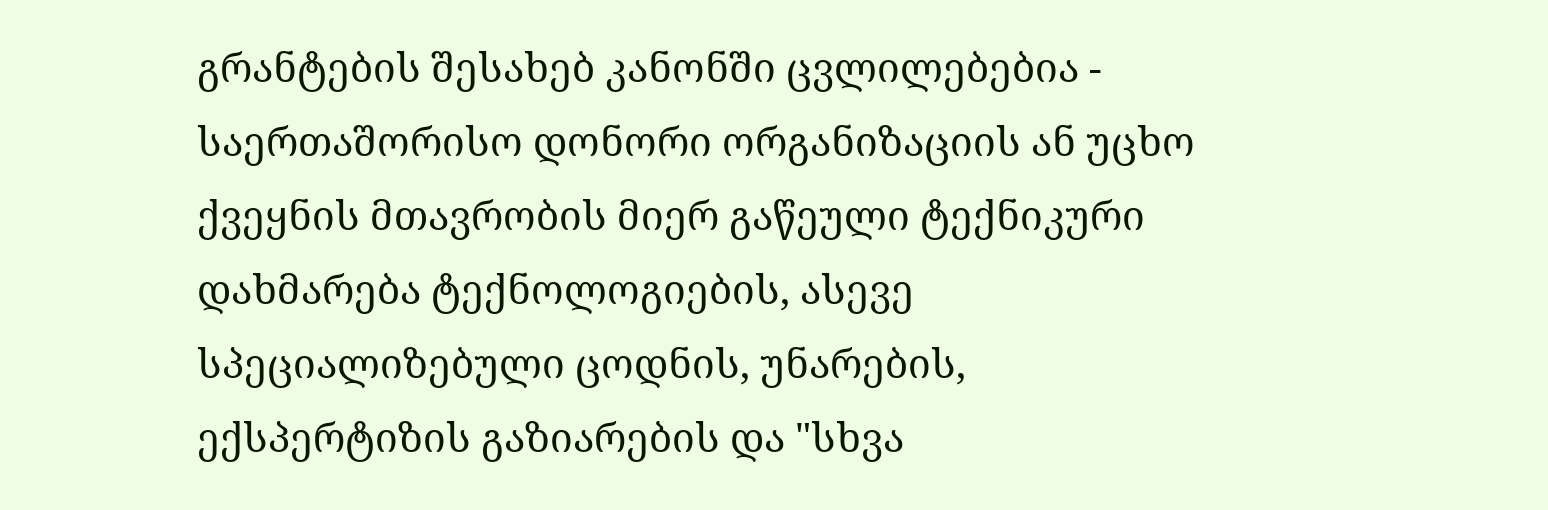გრანტების შესახებ კანონში ცვლილებებია - საერთაშორისო დონორი ორგანიზაციის ან უცხო ქვეყნის მთავრობის მიერ გაწეული ტექნიკური დახმარება ტექნოლოგიების, ასევე სპეციალიზებული ცოდნის, უნარების, ექსპერტიზის გაზიარების და "სხვა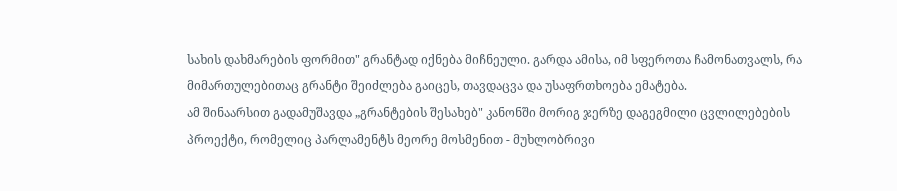სახის დახმარების ფორმით" გრანტად იქნება მიჩნეული. გარდა ამისა, იმ სფეროთა ჩამონათვალს, რა მიმართულებითაც გრანტი შეიძლება გაიცეს, თავდაცვა და უსაფრთხოება ემატება.
ამ შინაარსით გადამუშავდა „გრანტების შესახებ" კანონში მორიგ ჯერზე დაგეგმილი ცვლილებების პროექტი, რომელიც პარლამენტს მეორე მოსმენით - მუხლობრივი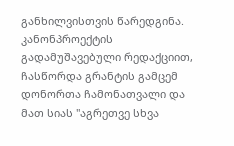განხილვისთვის წარედგინა.
კანონპროექტის გადამუშავებული რედაქციით, ჩასწორდა გრანტის გამცემ დონორთა ჩამონათვალი და მათ სიას "აგრეთვე სხვა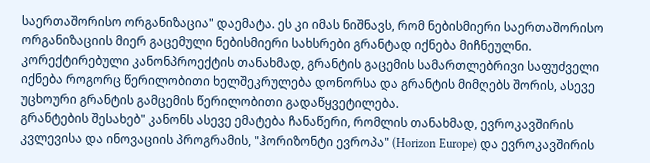საერთაშორისო ორგანიზაცია" დაემატა. ეს კი იმას ნიშნავს, რომ ნებისმიერი საერთაშორისო ორგანიზაციის მიერ გაცემული ნებისმიერი სახსრები გრანტად იქნება მიჩნეულნი.
კორექტირებული კანონპროექტის თანახმად, გრანტის გაცემის სამართლებრივი საფუძველი იქნება როგორც წერილობითი ხელშეკრულება დონორსა და გრანტის მიმღებს შორის, ასევე უცხოური გრანტის გამცემის წერილობითი გადაწყვეტილება.
გრანტების შესახებ" კანონს ასევე ემატება ჩანაწერი, რომლის თანახმად, ევროკავშირის კვლევისა და ინოვაციის პროგრამის, "ჰორიზონტი ევროპა" (Horizon Europe) და ევროკავშირის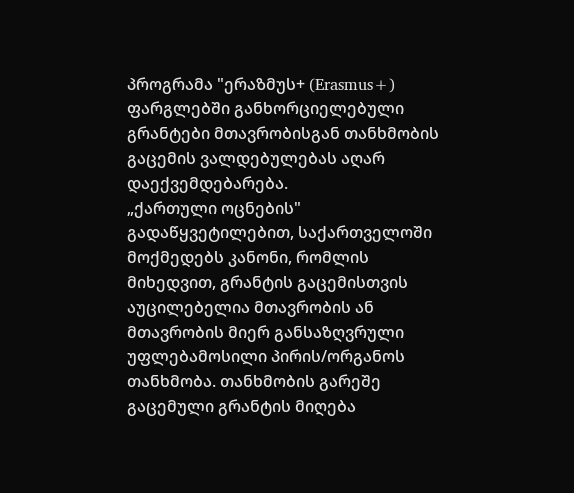პროგრამა "ერაზმუს+ (Erasmus+) ფარგლებში განხორციელებული გრანტები მთავრობისგან თანხმობის გაცემის ვალდებულებას აღარ დაექვემდებარება.
„ქართული ოცნების" გადაწყვეტილებით, საქართველოში მოქმედებს კანონი, რომლის მიხედვით, გრანტის გაცემისთვის აუცილებელია მთავრობის ან მთავრობის მიერ განსაზღვრული უფლებამოსილი პირის/ორგანოს თანხმობა. თანხმობის გარეშე გაცემული გრანტის მიღება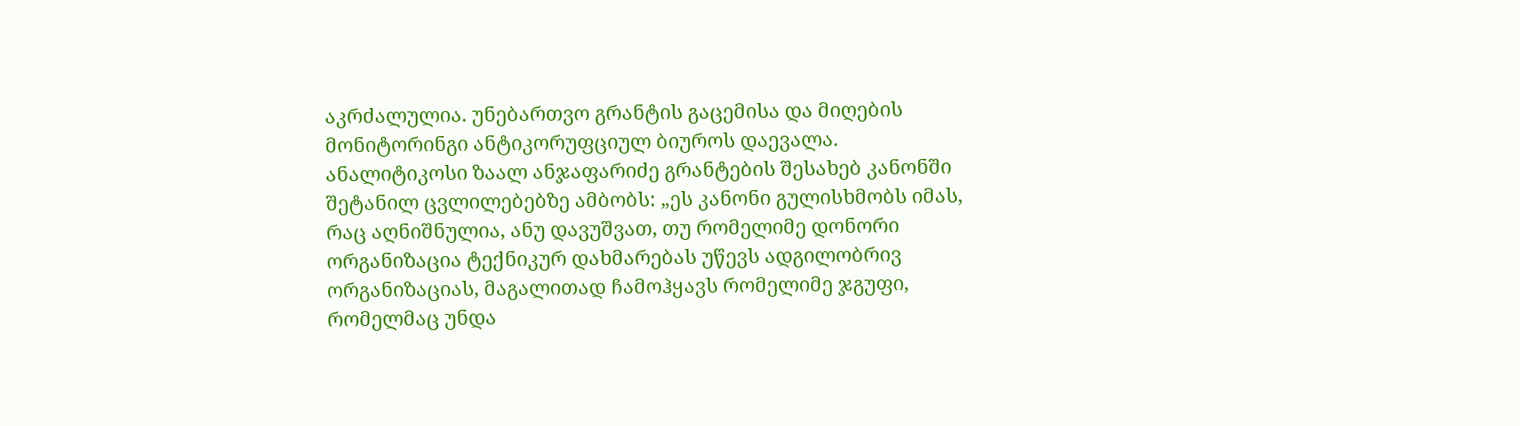აკრძალულია. უნებართვო გრანტის გაცემისა და მიღების მონიტორინგი ანტიკორუფციულ ბიუროს დაევალა.
ანალიტიკოსი ზაალ ანჯაფარიძე გრანტების შესახებ კანონში შეტანილ ცვლილებებზე ამბობს: „ეს კანონი გულისხმობს იმას, რაც აღნიშნულია, ანუ დავუშვათ, თუ რომელიმე დონორი ორგანიზაცია ტექნიკურ დახმარებას უწევს ადგილობრივ ორგანიზაციას, მაგალითად ჩამოჰყავს რომელიმე ჯგუფი, რომელმაც უნდა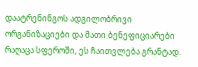დაატრენინგოს ადგილობრივი ორგანიზაციები და მათი ბენეფიციარები რაღაცა სფეროში, ეს ჩაითვლება გრანტად.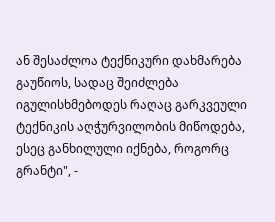ან შესაძლოა ტექნიკური დახმარება გაუწიოს, სადაც შეიძლება იგულისხმებოდეს რაღაც გარკვეული ტექნიკის აღჭურვილობის მიწოდება, ესეც განხილული იქნება, როგორც გრანტი", -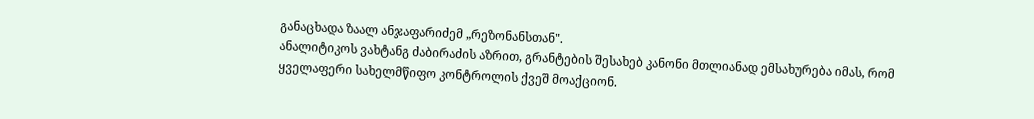განაცხადა ზაალ ანჯაფარიძემ „რეზონანსთან".
ანალიტიკოს ვახტანგ ძაბირაძის აზრით, გრანტების შესახებ კანონი მთლიანად ემსახურება იმას, რომ ყველაფერი სახელმწიფო კონტროლის ქვეშ მოაქციონ.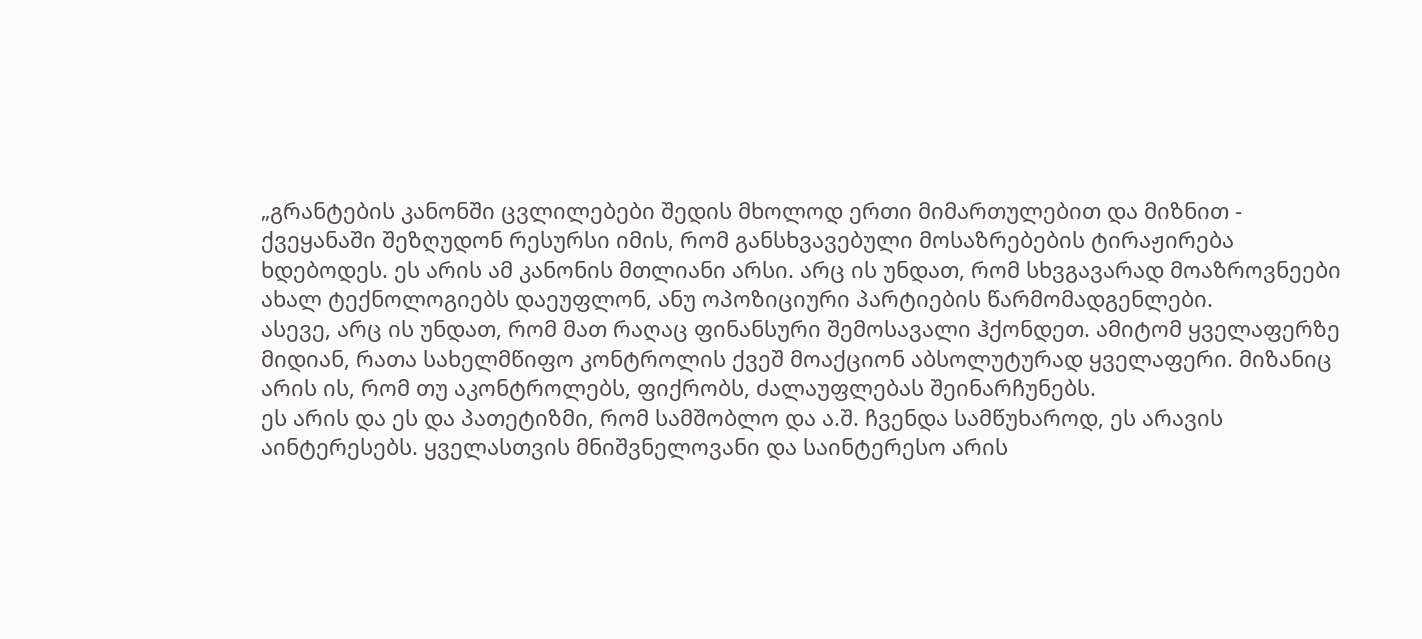„გრანტების კანონში ცვლილებები შედის მხოლოდ ერთი მიმართულებით და მიზნით - ქვეყანაში შეზღუდონ რესურსი იმის, რომ განსხვავებული მოსაზრებების ტირაჟირება ხდებოდეს. ეს არის ამ კანონის მთლიანი არსი. არც ის უნდათ, რომ სხვგავარად მოაზროვნეები ახალ ტექნოლოგიებს დაეუფლონ, ანუ ოპოზიციური პარტიების წარმომადგენლები.
ასევე, არც ის უნდათ, რომ მათ რაღაც ფინანსური შემოსავალი ჰქონდეთ. ამიტომ ყველაფერზე მიდიან, რათა სახელმწიფო კონტროლის ქვეშ მოაქციონ აბსოლუტურად ყველაფერი. მიზანიც არის ის, რომ თუ აკონტროლებს, ფიქრობს, ძალაუფლებას შეინარჩუნებს.
ეს არის და ეს და პათეტიზმი, რომ სამშობლო და ა.შ. ჩვენდა სამწუხაროდ, ეს არავის აინტერესებს. ყველასთვის მნიშვნელოვანი და საინტერესო არის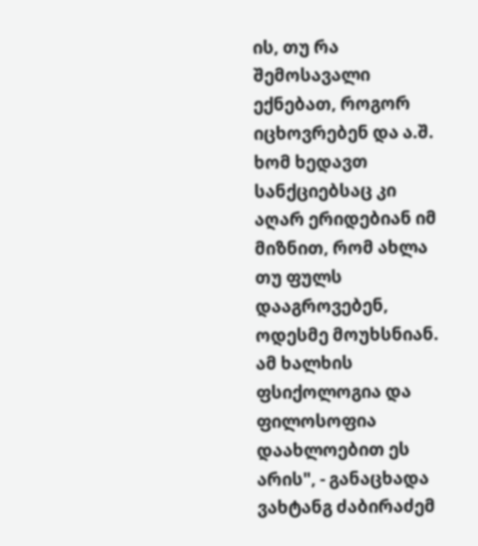ის, თუ რა შემოსავალი ექნებათ, როგორ იცხოვრებენ და ა.შ. ხომ ხედავთ სანქციებსაც კი აღარ ერიდებიან იმ მიზნით, რომ ახლა თუ ფულს დააგროვებენ, ოდესმე მოუხსნიან. ამ ხალხის ფსიქოლოგია და ფილოსოფია დაახლოებით ეს არის", - განაცხადა ვახტანგ ძაბირაძემ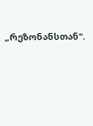„რეზონანსთან".